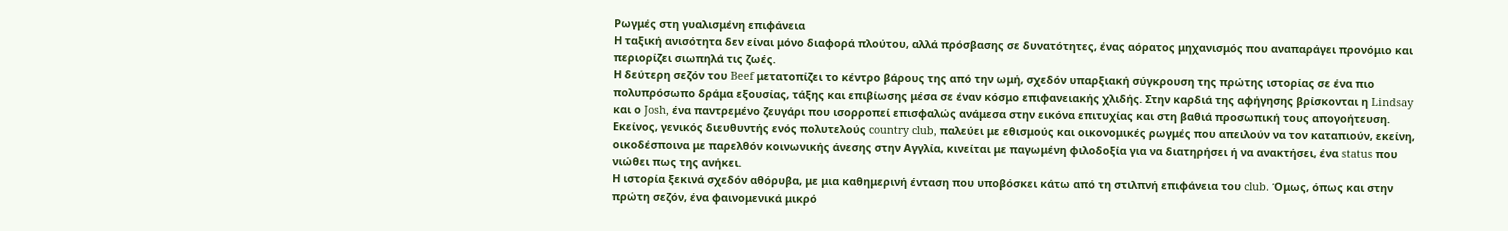Ρωγμές στη γυαλισμένη επιφάνεια
Η ταξική ανισότητα δεν είναι μόνο διαφορά πλούτου, αλλά πρόσβασης σε δυνατότητες, ένας αόρατος μηχανισμός που αναπαράγει προνόμιο και περιορίζει σιωπηλά τις ζωές.
Η δεύτερη σεζόν του Beef μετατοπίζει το κέντρο βάρους της από την ωμή, σχεδόν υπαρξιακή σύγκρουση της πρώτης ιστορίας σε ένα πιο πολυπρόσωπο δράμα εξουσίας, τάξης και επιβίωσης μέσα σε έναν κόσμο επιφανειακής χλιδής. Στην καρδιά της αφήγησης βρίσκονται η Lindsay και ο Josh, ένα παντρεμένο ζευγάρι που ισορροπεί επισφαλώς ανάμεσα στην εικόνα επιτυχίας και στη βαθιά προσωπική τους απογοήτευση. Εκείνος, γενικός διευθυντής ενός πολυτελούς country club, παλεύει με εθισμούς και οικονομικές ρωγμές που απειλούν να τον καταπιούν, εκείνη, οικοδέσποινα με παρελθόν κοινωνικής άνεσης στην Αγγλία, κινείται με παγωμένη φιλοδοξία για να διατηρήσει ή να ανακτήσει, ένα status που νιώθει πως της ανήκει.
Η ιστορία ξεκινά σχεδόν αθόρυβα, με μια καθημερινή ένταση που υποβόσκει κάτω από τη στιλπνή επιφάνεια του club. Όμως, όπως και στην πρώτη σεζόν, ένα φαινομενικά μικρό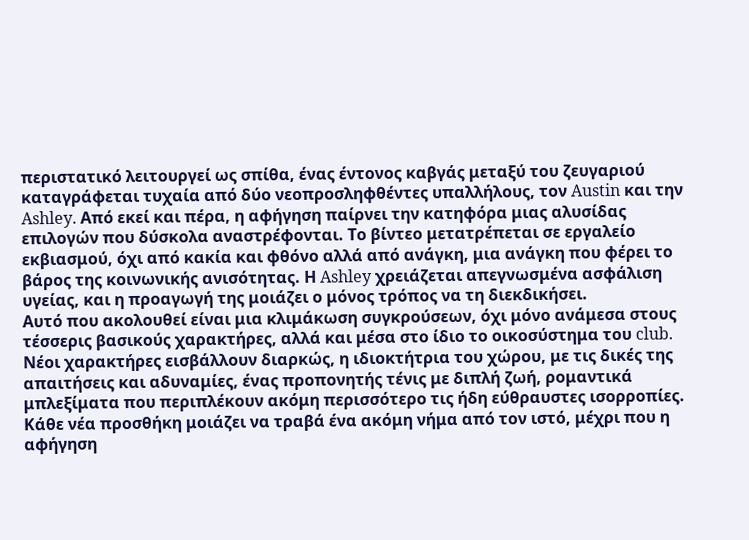περιστατικό λειτουργεί ως σπίθα, ένας έντονος καβγάς μεταξύ του ζευγαριού καταγράφεται τυχαία από δύο νεοπροσληφθέντες υπαλλήλους, τον Austin και την Ashley. Από εκεί και πέρα, η αφήγηση παίρνει την κατηφόρα μιας αλυσίδας επιλογών που δύσκολα αναστρέφονται. Το βίντεο μετατρέπεται σε εργαλείο εκβιασμού, όχι από κακία και φθόνο αλλά από ανάγκη, μια ανάγκη που φέρει το βάρος της κοινωνικής ανισότητας. Η Ashley χρειάζεται απεγνωσμένα ασφάλιση υγείας, και η προαγωγή της μοιάζει ο μόνος τρόπος να τη διεκδικήσει.
Αυτό που ακολουθεί είναι μια κλιμάκωση συγκρούσεων, όχι μόνο ανάμεσα στους τέσσερις βασικούς χαρακτήρες, αλλά και μέσα στο ίδιο το οικοσύστημα του club. Νέοι χαρακτήρες εισβάλλουν διαρκώς, η ιδιοκτήτρια του χώρου, με τις δικές της απαιτήσεις και αδυναμίες, ένας προπονητής τένις με διπλή ζωή, ρομαντικά μπλεξίματα που περιπλέκουν ακόμη περισσότερο τις ήδη εύθραυστες ισορροπίες. Κάθε νέα προσθήκη μοιάζει να τραβά ένα ακόμη νήμα από τον ιστό, μέχρι που η αφήγηση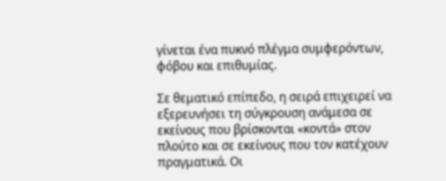γίνεται ένα πυκνό πλέγμα συμφερόντων, φόβου και επιθυμίας.

Σε θεματικό επίπεδο, η σειρά επιχειρεί να εξερευνήσει τη σύγκρουση ανάμεσα σε εκείνους που βρίσκονται «κοντά» στον πλούτο και σε εκείνους που τον κατέχουν πραγματικά. Οι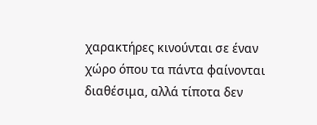χαρακτήρες κινούνται σε έναν χώρο όπου τα πάντα φαίνονται διαθέσιμα, αλλά τίποτα δεν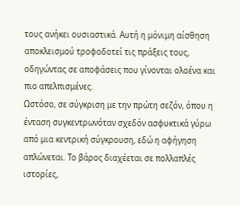τους ανήκει ουσιαστικά. Αυτή η μόνιμη αίσθηση αποκλεισμού τροφοδοτεί τις πράξεις τους, οδηγώντας σε αποφάσεις που γίνονται ολοένα και πιο απελπισμένες.
Ωστόσο, σε σύγκριση με την πρώτη σεζόν, όπου η ένταση συγκεντρωνόταν σχεδόν ασφυκτικά γύρω από μια κεντρική σύγκρουση, εδώ η αφήγηση απλώνεται. Το βάρος διαχέεται σε πολλαπλές ιστορίες,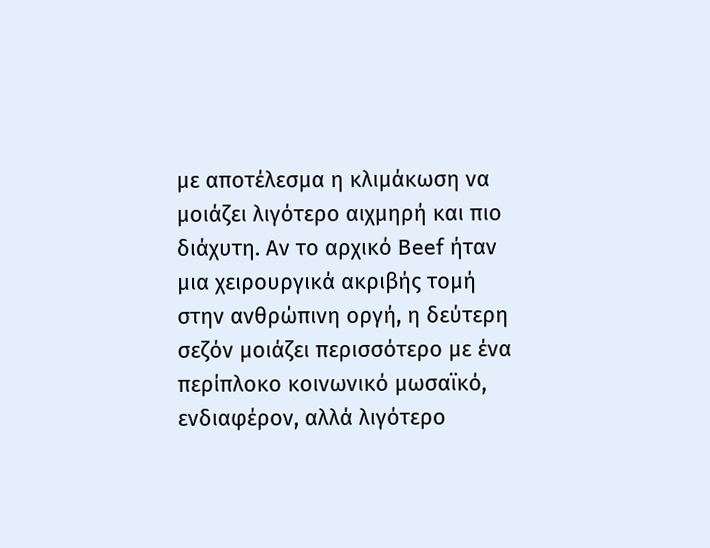με αποτέλεσμα η κλιμάκωση να μοιάζει λιγότερο αιχμηρή και πιο διάχυτη. Αν το αρχικό Beef ήταν μια χειρουργικά ακριβής τομή στην ανθρώπινη οργή, η δεύτερη σεζόν μοιάζει περισσότερο με ένα περίπλοκο κοινωνικό μωσαϊκό, ενδιαφέρον, αλλά λιγότερο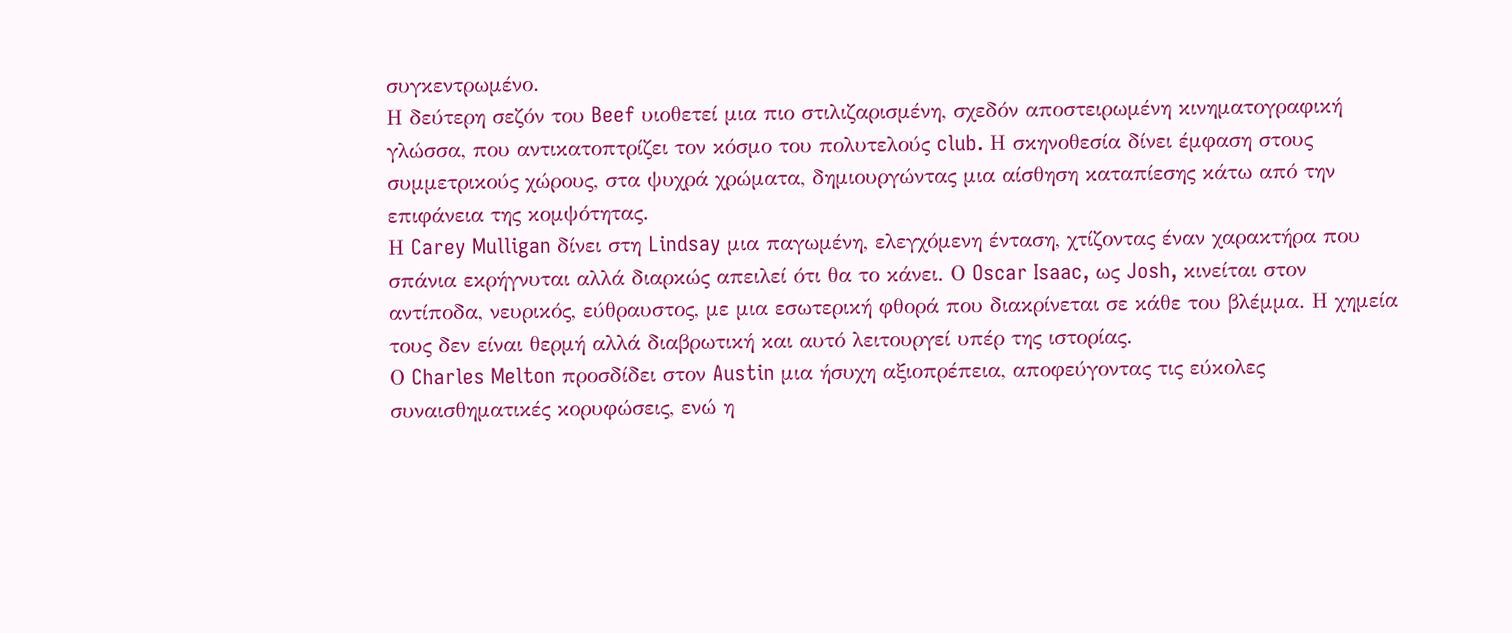συγκεντρωμένο.
Η δεύτερη σεζόν του Beef υιοθετεί μια πιο στιλιζαρισμένη, σχεδόν αποστειρωμένη κινηματογραφική γλώσσα, που αντικατοπτρίζει τον κόσμο του πολυτελούς club. Η σκηνοθεσία δίνει έμφαση στους συμμετρικούς χώρους, στα ψυχρά χρώματα, δημιουργώντας μια αίσθηση καταπίεσης κάτω από την επιφάνεια της κομψότητας.
Η Carey Mulligan δίνει στη Lindsay μια παγωμένη, ελεγχόμενη ένταση, χτίζοντας έναν χαρακτήρα που σπάνια εκρήγνυται αλλά διαρκώς απειλεί ότι θα το κάνει. Ο Oscar Isaac, ως Josh, κινείται στον αντίποδα, νευρικός, εύθραυστος, με μια εσωτερική φθορά που διακρίνεται σε κάθε του βλέμμα. Η χημεία τους δεν είναι θερμή αλλά διαβρωτική και αυτό λειτουργεί υπέρ της ιστορίας.
Ο Charles Melton προσδίδει στον Austin μια ήσυχη αξιοπρέπεια, αποφεύγοντας τις εύκολες συναισθηματικές κορυφώσεις, ενώ η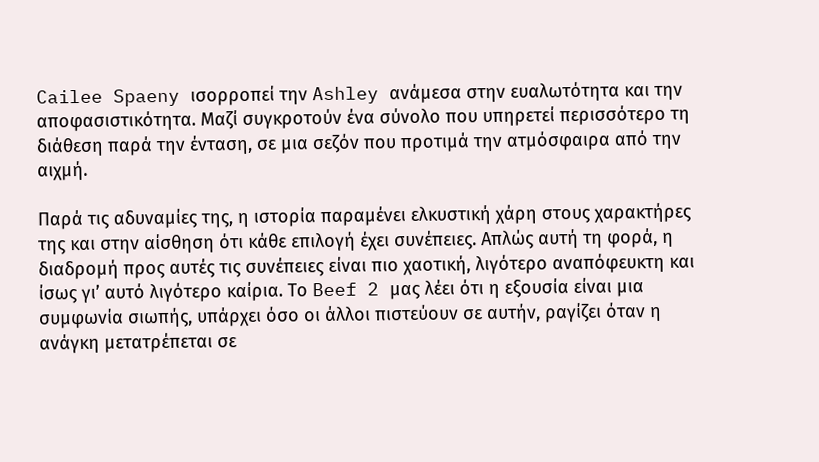Cailee Spaeny ισορροπεί την Ashley ανάμεσα στην ευαλωτότητα και την αποφασιστικότητα. Μαζί συγκροτούν ένα σύνολο που υπηρετεί περισσότερο τη διάθεση παρά την ένταση, σε μια σεζόν που προτιμά την ατμόσφαιρα από την αιχμή.

Παρά τις αδυναμίες της, η ιστορία παραμένει ελκυστική χάρη στους χαρακτήρες της και στην αίσθηση ότι κάθε επιλογή έχει συνέπειες. Απλώς αυτή τη φορά, η διαδρομή προς αυτές τις συνέπειες είναι πιο χαοτική, λιγότερο αναπόφευκτη και ίσως γι’ αυτό λιγότερο καίρια. Το Beef 2 μας λέει ότι η εξουσία είναι μια συμφωνία σιωπής, υπάρχει όσο οι άλλοι πιστεύουν σε αυτήν, ραγίζει όταν η ανάγκη μετατρέπεται σε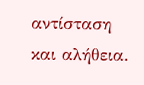αντίσταση και αλήθεια.